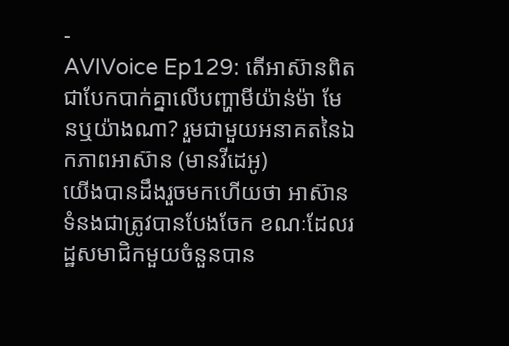-
AVIVoice Ep129: តើអាស៊ានពិតជាបែកបាក់គ្នាលើបញ្ហាមីយ៉ាន់ម៉ា មែនឬយ៉ាងណា? រួមជាមួយអនាគតនៃឯកភាពអាស៊ាន (មានវីដេអូ)
យើងបានដឹងរួចមកហើយថា អាស៊ានទំនងជាត្រូវបានបែងចែក ខណៈដែលរដ្ឋសមាជិកមួយចំនួនបាន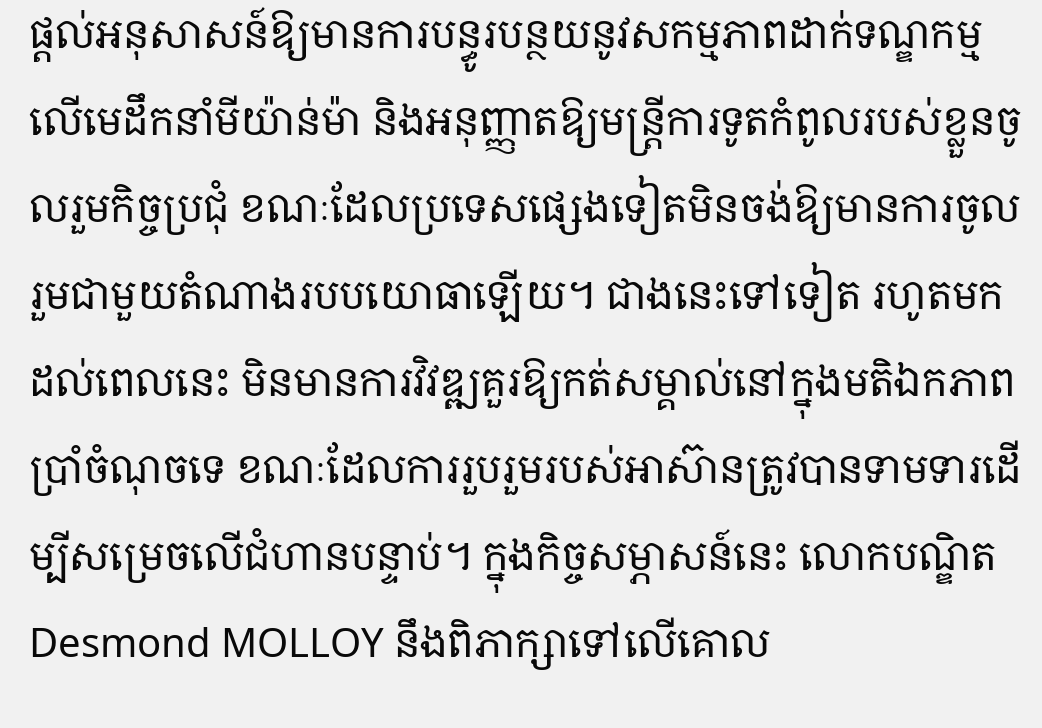ផ្តល់អនុសាសន៍ឱ្យមានការបន្ធូរបន្ថយនូវសកម្មភាពដាក់ទណ្ឌកម្មលើមេដឹកនាំមីយ៉ាន់ម៉ា និងអនុញ្ញាតឱ្យមន្ត្រីការទូតកំពូលរបស់ខ្លួនចូលរួមកិច្ចប្រជុំ ខណៈដែលប្រទេសផ្សេងទៀតមិនចង់ឱ្យមានការចូលរួមជាមួយតំណាងរបបយោធាឡើយ។ ជាងនេះទៅទៀត រហូតមកដល់ពេលនេះ មិនមានការវិវឌ្ឍគួរឱ្យកត់សម្គាល់នៅក្នុងមតិឯកភាពប្រាំចំណុចទេ ខណៈដែលការរួបរួមរបស់អាស៊ានត្រូវបានទាមទារដើម្បីសម្រេចលើជំហានបន្ទាប់។ ក្នុងកិច្ចសម្ភាសន៍នេះ លោកបណ្ឌិត Desmond MOLLOY នឹងពិភាក្សាទៅលើគោល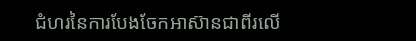ជំហរនៃការបែងចែកអាស៊ានជាពីរលើ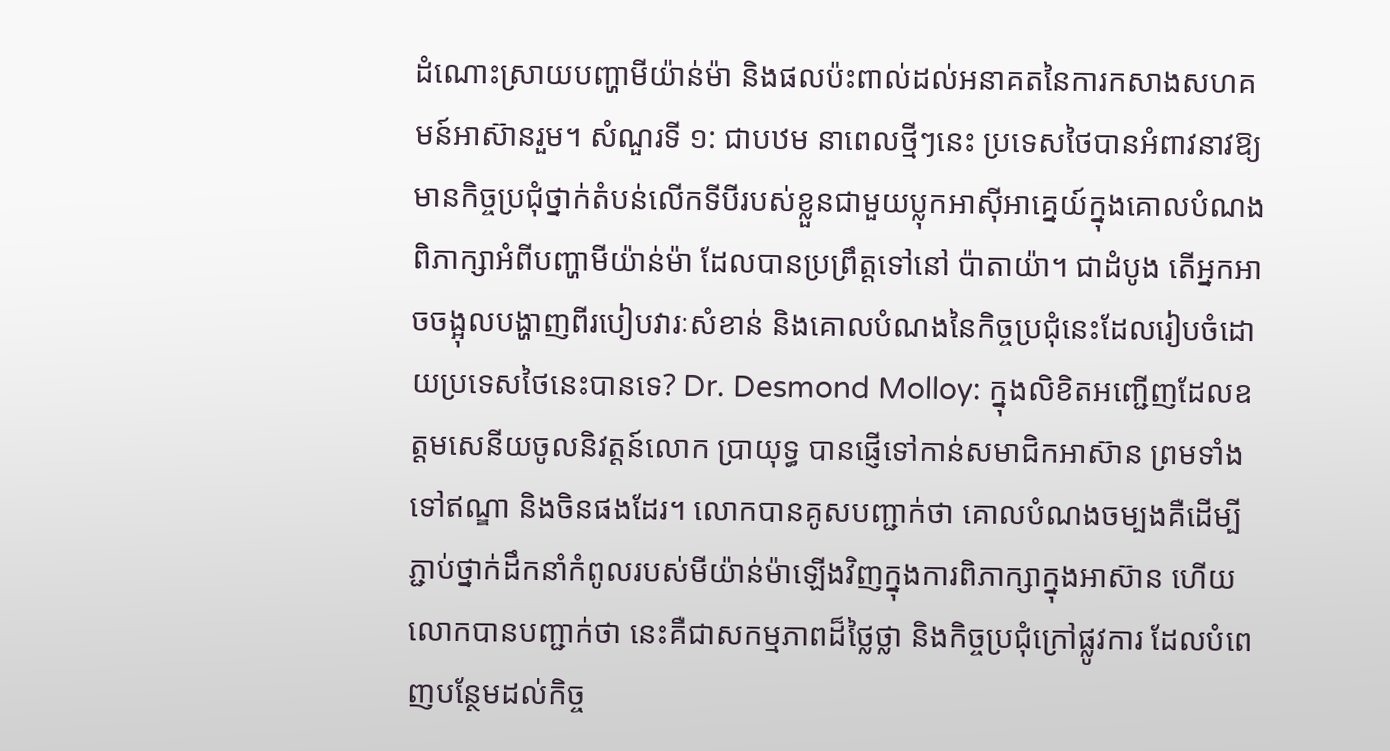ដំណោះស្រាយបញ្ហាមីយ៉ាន់ម៉ា និងផលប៉ះពាល់ដល់អនាគតនៃការកសាងសហគមន៍អាស៊ានរួម។ សំណួរទី ១: ជាបឋម នាពេលថ្មីៗនេះ ប្រទេសថៃបានអំពាវនាវឱ្យមានកិច្ចប្រជុំថ្នាក់តំបន់លើកទីបីរបស់ខ្លួនជាមួយប្លុកអាស៊ីអាគ្នេយ៍ក្នុងគោលបំណងពិភាក្សាអំពីបញ្ហាមីយ៉ាន់ម៉ា ដែលបានប្រព្រឹត្តទៅនៅ ប៉ាតាយ៉ា។ ជាដំបូង តើអ្នកអាចចង្អុលបង្ហាញពីរបៀបវារៈសំខាន់ និងគោលបំណងនៃកិច្ចប្រជុំនេះដែលរៀបចំដោយប្រទេសថៃនេះបានទេ? Dr. Desmond Molloy: ក្នុងលិខិតអញ្ជើញដែលឧត្តមសេនីយចូលនិវត្តន៍លោក ប្រាយុទ្ធ បានផ្ញើទៅកាន់សមាជិកអាស៊ាន ព្រមទាំងទៅឥណ្ឌា និងចិនផងដែរ។ លោកបានគូសបញ្ជាក់ថា គោលបំណងចម្បងគឺដើម្បីភ្ជាប់ថ្នាក់ដឹកនាំកំពូលរបស់មីយ៉ាន់ម៉ាឡើងវិញក្នុងការពិភាក្សាក្នុងអាស៊ាន ហើយលោកបានបញ្ជាក់ថា នេះគឺជាសកម្មភាពដ៏ថ្លៃថ្លា និងកិច្ចប្រជុំក្រៅផ្លូវការ ដែលបំពេញបន្ថែមដល់កិច្ច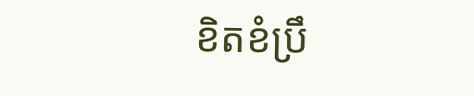ខិតខំប្រឹ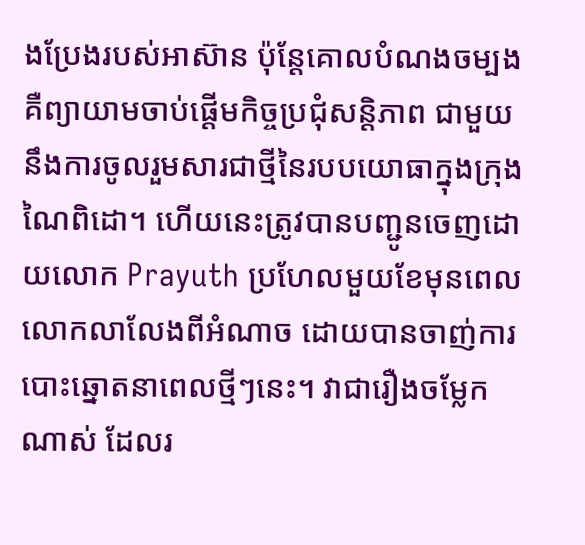ងប្រែងរបស់អាស៊ាន ប៉ុន្តែគោលបំណងចម្បងគឺព្យាយាមចាប់ផ្តើមកិច្ចប្រជុំសន្តិភាព ជាមួយនឹងការចូលរួមសារជាថ្មីនៃរបបយោធាក្នុងក្រុងណៃពិដោ។ ហើយនេះត្រូវបានបញ្ជូនចេញដោយលោក Prayuth ប្រហែលមួយខែមុនពេលលោកលាលែងពីអំណាច ដោយបានចាញ់ការបោះឆ្នោតនាពេលថ្មីៗនេះ។ វាជារឿងចម្លែកណាស់ ដែលរ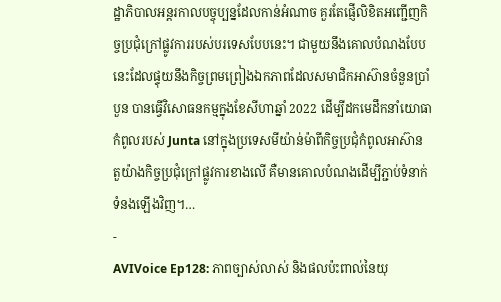ដ្ឋាភិបាលអន្តរកាលបច្ចុប្បន្នដែលកាន់អំណាច គួរតែផ្ញើលិខិតអញ្ជើញកិច្ចប្រជុំក្រៅផ្លូវការរបស់បរទេសបែបនេះ។ ជាមួយនឹងគោលបំណងបែបនេះដែលផ្ទុយនឹងកិច្ចព្រមព្រៀងឯកភាពដែលសមាជិកអាស៊ានចំនួនប្រាំបួន បានធ្វើវិសោធនកម្មក្នុងខែសីហាឆ្នាំ 2022 ដើម្បីដកមេដឹកនាំយោធាកំពូលរបស់ Junta នៅក្នុងប្រទេសមីយ៉ាន់ម៉ាពីកិច្ចប្រជុំកំពូលអាស៊ាន តួយ៉ាងកិច្ចប្រជុំក្រៅផ្លូវការខាងលើ គឺមានគោលបំណងដើម្បីភ្ជាប់ទំនាក់ទំនងឡើងវិញ។…
-
AVIVoice Ep128: ភាពច្បាស់លាស់ និងផលប៉ះពាល់នៃយុ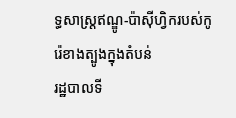ទ្ធសាស្រ្តឥណ្ឌូ-ប៉ាស៊ីហ្វិករបស់កូរ៉េខាងត្បូងក្នុងតំបន់
រដ្ឋបាលទី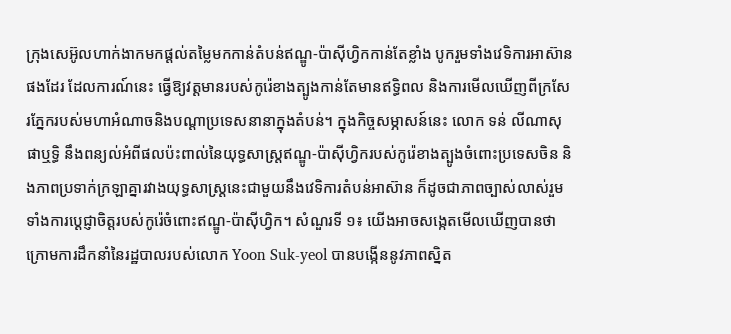ក្រុងសេអ៊ូលហាក់ងាកមកផ្ដល់តម្លៃមកកាន់តំបន់ឥណ្ឌូ-ប៉ាស៊ីហ្វិកកាន់តែខ្លាំង បូករួមទាំងវេទិការអាស៊ានផងដែរ ដែលការណ៍នេះ ធ្វើឱ្យវត្តមានរបស់កូរ៉េខាងត្បូងកាន់តែមានឥទ្ធិពល និងការមើលឃើញពីក្រសែរភ្នែករបស់មហាអំណាចនិងបណ្ដាប្រទេសនានាក្នុងតំបន់។ ក្នុងកិច្ចសម្ភាសន៍នេះ លោក ទន់ លីណាសុផាឬទ្ធិ នឹងពន្យល់អំពីផលប៉ះពាល់នៃយុទ្ធសាស្រ្តឥណ្ឌូ-ប៉ាស៊ីហ្វិករបស់កូរ៉េខាងត្បូងចំពោះប្រទេសចិន និងភាពប្រទាក់ក្រឡាគ្នារវាងយុទ្ធសាស្រ្តនេះជាមួយនឹងវេទិការតំបន់អាស៊ាន ក៏ដូចជាភាពច្បាស់លាស់រួមទាំងការប្ដេជ្ញាចិត្តរបស់កូរ៉េចំពោះឥណ្ឌូ-ប៉ាស៊ីហ្វិក។ សំណួរទី ១៖ យើងអាចសង្កេតមើលឃើញបានថា ក្រោមការដឹកនាំនៃរដ្ឋបាលរបស់លោក Yoon Suk-yeol បានបង្កើននូវភាពស្និត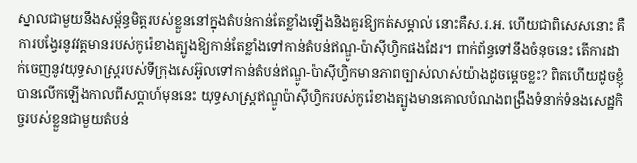ស្នាលជាមួយនឹងសម្ព័ន្ធមិត្តរបស់ខ្លួននៅក្នុងតំបន់កាន់តែខ្លាំងឡើងនិងគួរឱ្យកត់សម្គាល់ នោះគឺស.រ.អ. ហើយជាពិសេសនោះ គឺការបង្វែរនូវវត្តមានរបស់កូរ៉េខាងត្បូងឱ្យកាន់តែខ្លាំងទៅកាន់តំបន់ឥណ្ឌូ-ប៉ាស៊ីហ្វិកផងដែរ។ ពាក់ព័ន្ធទៅនឹងចំនុចនេះ តើការដាក់ចេញនូវយុទ្ធសាស្រ្តរបស់ទីក្រុងសេអ៊ូលទៅកាន់តំបន់ឥណ្ឌូ-ប៉ាស៊ីហ្វិកមានភាពច្បាស់លាស់យ៉ាងដូចម្ដេចខ្លះ? ពិតហើយដូចខ្ញុំបានលើកឡើងកាលពីសប្ដាហ៍មុននេះ យុទ្ធសាស្ត្រឥណ្ឌូប៉ាស៊ីហ្វិករបស់កូរ៉េខាងត្បូងមានគោលបំណងពង្រឹងទំនាក់ទំនងសេដ្ឋកិច្ចរបស់ខ្លួនជាមួយតំបន់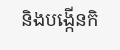និងបង្កើនកិ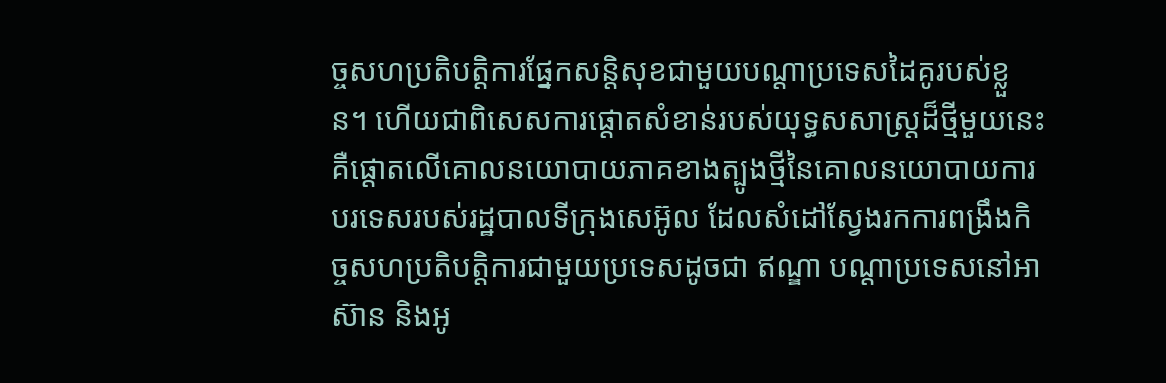ច្ចសហប្រតិបត្តិការផ្នែកសន្តិសុខជាមួយបណ្តាប្រទេសដៃគូរបស់ខ្លួន។ ហើយជាពិសេសការផ្តោតសំខាន់របស់យុទ្ធសសាស្រ្តដ៏ថ្មីមួយនេះ គឺផ្តោតលើគោលនយោបាយភាគខាងត្បូងថ្មីនៃគោលនយោបាយការបរទេសរបស់រដ្ឋបាលទីក្រុងសេអ៊ូល ដែលសំដៅស្វែងរកការពង្រឹងកិច្ចសហប្រតិបត្តិការជាមួយប្រទេសដូចជា ឥណ្ឌា បណ្តាប្រទេសនៅអាស៊ាន និងអូ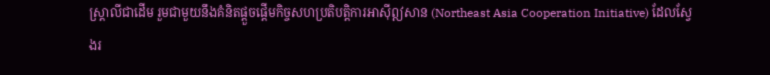ស្ត្រាលីជាដើម រួមជាមួយនឹងគំនិតផ្តួចផ្តើមកិច្ចសហប្រតិបត្តិការអាស៊ីឦសាន (Northeast Asia Cooperation Initiative) ដែលស្វែងរ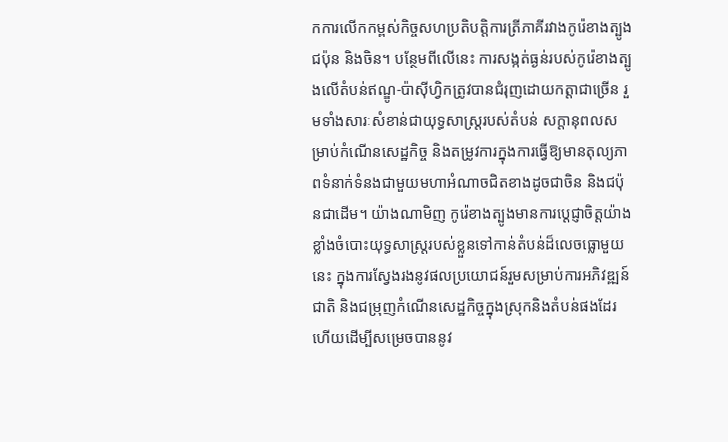កការលើកកម្ពស់កិច្ចសហប្រតិបត្តិការត្រីភាគីរវាងកូរ៉េខាងត្បូង ជប៉ុន និងចិន។ បន្ថែមពីលើនេះ ការសង្កត់ធ្ងន់របស់កូរ៉េខាងត្បូងលើតំបន់ឥណ្ឌូ-ប៉ាស៊ីហ្វិកត្រូវបានជំរុញដោយកត្តាជាច្រើន រួមទាំងសារៈសំខាន់ជាយុទ្ធសាស្ត្ររបស់តំបន់ សក្តានុពលសម្រាប់កំណើនសេដ្ឋកិច្ច និងតម្រូវការក្នុងការធ្វើឱ្យមានតុល្យភាពទំនាក់ទំនងជាមួយមហាអំណាចជិតខាងដូចជាចិន និងជប៉ុនជាដើម។ យ៉ាងណាមិញ កូរ៉េខាងត្បូងមានការប្ដេជ្ញាចិត្តយ៉ាងខ្លាំងចំបោះយុទ្ធសាស្រ្តរបស់ខ្លួនទៅកាន់តំបន់ដ៏លេចធ្លោមួយនេះ ក្នុងការស្វែងរងនូវផលប្រយោជន៍រួមសម្រាប់ការអភិវឌ្ឍន៍ជាតិ និងជម្រុញកំណើនសេដ្ឋកិច្ចក្នុងស្រុកនិងតំបន់ផងដែរ ហើយដើម្បីសម្រេចបាននូវ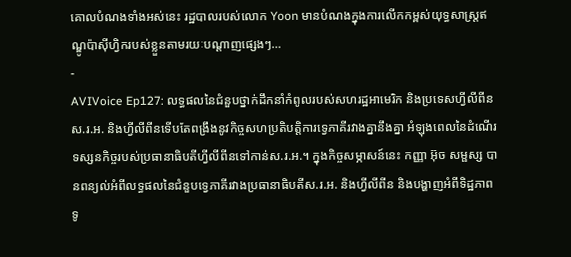គោលបំណងទាំងអស់នេះ រដ្ឋបាលរបស់លោក Yoon មានបំណងក្នុងការលើកកម្ពស់យុទ្ធសាស្ត្រឥណ្ឌូប៉ាស៊ីហ្វិករបស់ខ្លួនតាមរយៈបណ្តាញផ្សេងៗ…
-
AVIVoice Ep127: លទ្ធផលនៃជំនួបថ្នាក់ដឹកនាំកំពូលរបស់សហរដ្ឋអាមេរិក និងប្រទេសហ្វីលីពីន
ស.រ.អ. និងហ្វីលីពីនទើបតែពង្រឹងនូវកិច្ចសហប្រតិបត្តិការទ្វេភាគីរវាងគ្នានឹងគ្នា អំឡុងពេលនៃដំណើរទស្សនកិច្ចរបស់ប្រធានាធិបតីហ្វីលីពីនទៅកាន់ស.រ.អ.។ ក្នុងកិច្ចសម្ភាសន៍នេះ កញ្ញា អ៊ុច សម្ផស្ស បានពន្យល់អំពីលទ្ធផលនៃជំនួបទ្វេភាគីរវាងប្រធានាធិបតីស.រ.អ. និងហ្វីលីពីន និងបង្ហាញអំពីទិដ្ឋភាពទូ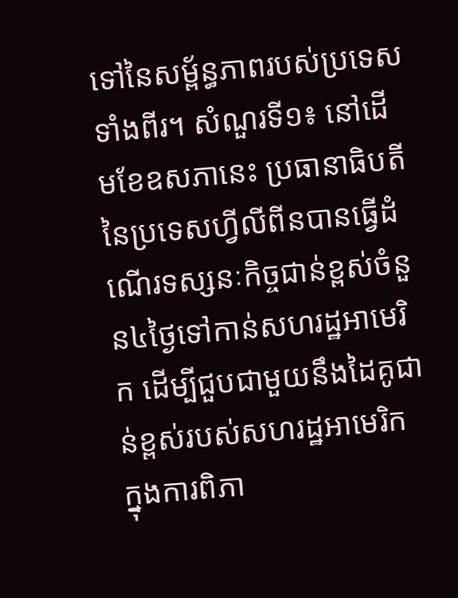ទៅនៃសម្ព័ន្ធភាពរបស់ប្រទេសទាំងពីរ។ សំណួរទី១៖ នៅដើមខែឧសភានេះ ប្រធានាធិបតីនៃប្រទេសហ្វីលីពីនបានធ្វើដំណើរទស្សនៈកិច្ចជាន់ខ្ពស់ចំនួន៤ថ្ងៃទៅកាន់សហរដ្ឋអាមេរិក ដើម្បីជួបជាមួយនឹងដៃគូជាន់ខ្ពស់របស់សហរដ្ឋអាមេរិក ក្នុងការពិភា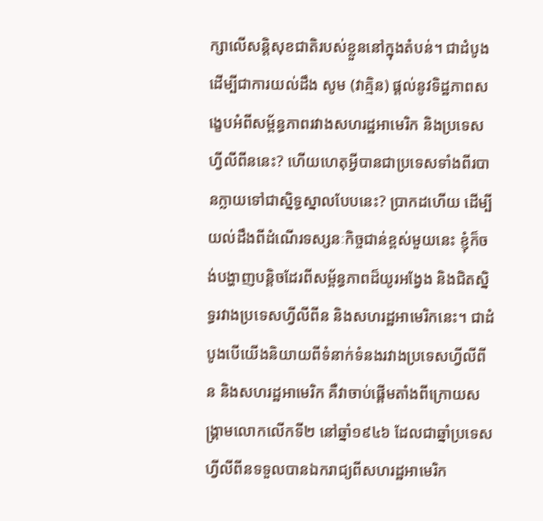ក្សាលើសន្តិសុខជាតិរបស់ខ្លួននៅក្នុងតំបន់។ ជាដំបូង ដើម្បីជាការយល់ដឹង សូម (វាគ្មិន) ផ្តល់នូវទិដ្ឋភាពសង្ខេបអំពីសម្ព័ន្ធភាពរវាងសហរដ្ឋអាមេរិក និងប្រទេសហ្វីលីពីននេះ? ហើយហេតុអ្វីបានជាប្រទេសទាំងពីរបានក្លាយទៅជាស្និទ្ធស្នាលបែបនេះ? ប្រាកដហើយ ដើម្បីយល់ដឹងពីដំណើរទស្សនៈកិច្ចជាន់ខ្ពស់មួយនេះ ខ្ញុំក៏ចង់បង្ហាញបន្តិចដែរពីសម្ព័ន្ធភាពដ៏យូរអង្វែង និងជិតស្និទ្ធរវាងប្រទេសហ្វីលីពីន និងសហរដ្ឋអាមេរិកនេះ។ ជាដំបូងបើយើងនិយាយពីទំនាក់ទំនងរវាងប្រទេសហ្វីលីពីន និងសហរដ្ឋអាមេរិក គឺវាចាប់ផ្តើមតាំងពីក្រោយសង្គ្រាមលោកលើកទី២ នៅឆ្នាំ១៩៤៦ ដែលជាឆ្នាំប្រទេសហ្វីលីពីនទទួលបានឯករាជ្យពីសហរដ្ឋអាមេរិក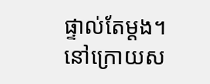ផ្ទាល់តែម្តង។ នៅក្រោយស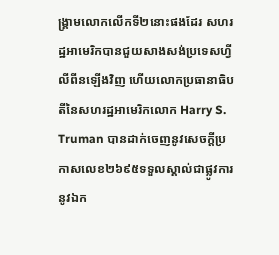ង្គ្រាមលោកលើកទី២នោះផងដែរ សហរដ្ឋអាមេរិកបានជួយសាងសង់ប្រទេសហ្វីលីពីនឡើងវិញ ហើយលោកប្រធានាធិបតីនៃសហរដ្ឋអាមេរិកលោក Harry S. Truman បានដាក់ចេញនូវសេចក្តីប្រកាសលេខ២៦៩៥ទទួលស្គាល់ជាផ្លូវការនូវឯក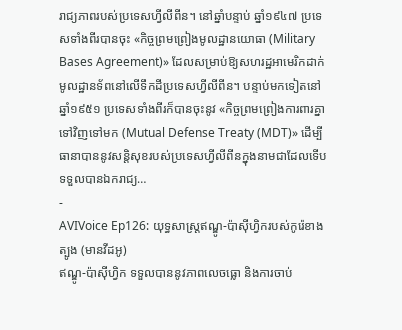រាជ្យភាពរបស់ប្រទេសហ្វីលីពីន។ នៅឆ្នាំបន្ទាប់ ឆ្នាំ១៩៤៧ ប្រទេសទាំងពីរបានចុះ «កិច្ចព្រមព្រៀងមូលដ្ឋានយោធា (Military Bases Agreement)» ដែលសម្រាប់ឱ្យសហរដ្ឋអាមេរិកដាក់មូលដ្ឋានទ័ពនៅលើទឹកដីប្រទេសហ្វីលីពីន។ បន្ទាប់មកទៀតនៅឆ្នាំ១៩៥១ ប្រទេសទាំងពីរក៏បានចុះនូវ «កិច្ចព្រមព្រៀងការពារគ្នាទៅវិញទៅមក (Mutual Defense Treaty (MDT)» ដើម្បីធានាបាននូវសន្តិសុខរបស់ប្រទេសហ្វីលីពីនក្នុងនាមជាដែលទើបទទួលបានឯករាជ្យ…
-
AVIVoice Ep126: យុទ្ធសាស្រ្តឥណ្ឌូ-ប៉ាស៊ីហ្វិករបស់កូរ៉េខាងត្បូង (មានវីដអូ)
ឥណ្ឌូ-ប៉ាស៊ីហ្វិក ទទួលបាននូវភាពលេចធ្លោ និងការចាប់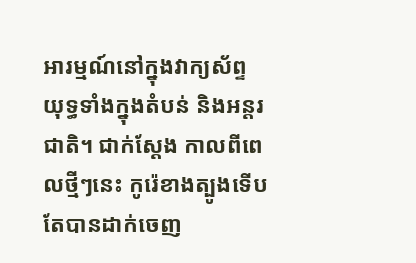អារម្មណ៍នៅក្នុងវាក្យស័ព្ទយុទ្ធទាំងក្នុងតំបន់ និងអន្តរជាតិ។ ជាក់ស្ដែង កាលពីពេលថ្មីៗនេះ កូរ៉េខាងត្បូងទើបតែបានដាក់ចេញ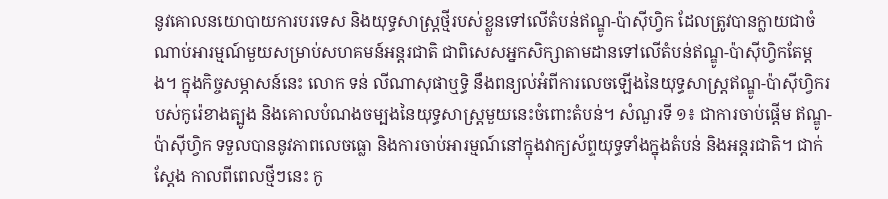នូវគោលនយោបាយការបរទេស និងយុទ្ធសាស្រ្តថ្មីរបស់ខ្លួនទៅលើតំបន់ឥណ្ឌូ-ប៉ាស៊ីហ្វិក ដែលត្រូវបានក្លាយជាចំណាប់អារម្មណ៍មួយសម្រាប់សហគមន៍អន្តរជាតិ ជាពិសេសអ្នកសិក្សាតាមដានទៅលើតំបន់ឥណ្ឌូ-ប៉ាស៊ីហ្វិកតែម្ដង។ ក្នុងកិច្ចសម្ភាសន៍នេះ លោក ទន់ លីណាសុផាឬទ្ធិ នឹងពន្យល់អំពីការលេចឡើងនៃយុទ្ធសាស្រ្តឥណ្ឌូ-ប៉ាស៊ីហ្វិករបស់កូរ៉េខាងត្បូង និងគោលបំណងចម្បងនៃយុទ្ធសាស្រ្តមួយនេះចំពោះតំបន់។ សំណួរទី ១៖ ជាការចាប់ផ្ដើម ឥណ្ឌូ-ប៉ាស៊ីហ្វិក ទទួលបាននូវភាពលេចធ្លោ និងការចាប់អារម្មណ៍នៅក្នុងវាក្យស័ព្ទយុទ្ធទាំងក្នុងតំបន់ និងអន្តរជាតិ។ ជាក់ស្ដែង កាលពីពេលថ្មីៗនេះ កូ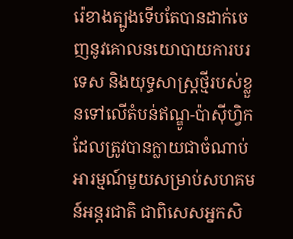រ៉េខាងត្បូងទើបតែបានដាក់ចេញនូវគោលនយោបាយការបរទេស និងយុទ្ធសាស្រ្តថ្មីរបស់ខ្លួនទៅលើតំបន់ឥណ្ឌូ-ប៉ាស៊ីហ្វិក ដែលត្រូវបានក្លាយជាចំណាប់អារម្មណ៍មួយសម្រាប់សហគមន៍អន្តរជាតិ ជាពិសេសអ្នកសិ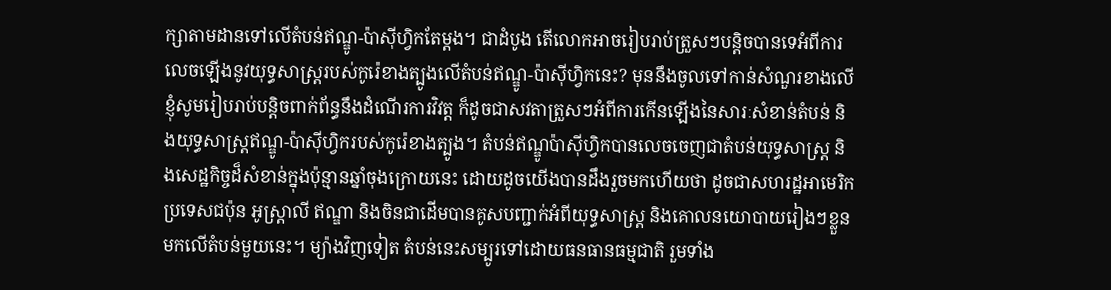ក្សាតាមដានទៅលើតំបន់ឥណ្ឌូ-ប៉ាស៊ីហ្វិកតែម្ដង។ ជាដំបូង តើលោកអាចរៀបរាប់ត្រួសៗបន្តិចបានទេអំពីការលេចឡើងនូវយុទ្ធសាស្រ្តរបស់កូរ៉េខាងត្បូងលើតំបន់ឥណ្ឌូ-ប៉ាស៊ីហ្វិកនេះ? មុននឹងចូលទៅកាន់សំណួរខាងលើ ខ្ញុំសូមរៀបរាប់បន្តិចពាក់ព័ន្ធនឹងដំណើរការវិវត្ត ក៏ដូចជាសវតាត្រួសៗអំពីការកើនឡើងនៃសារៈសំខាន់តំបន់ និងយុទ្ធសាស្រ្តឥណ្ឌូ-ប៉ាស៊ីហ្វិករបស់កូរ៉េខាងត្បូង។ តំបន់ឥណ្ឌូប៉ាស៊ីហ្វិកបានលេចចេញជាតំបន់យុទ្ធសាស្ត្រ និងសេដ្ឋកិច្ចដ៏សំខាន់ក្នុងប៉ុន្មានឆ្នាំចុងក្រោយនេះ ដោយដូចយើងបានដឹងរួចមកហើយថា ដូចជាសហរដ្ឋអាមេរិក ប្រទេសជប៉ុន អូស្ត្រាលី ឥណ្ឌា និងចិនជាដើមបានគូសបញ្ជាក់អំពីយុទ្ធសាស្ត្រ និងគោលនយោបាយរៀងៗខ្លួនមកលើតំបន់មួយនេះ។ ម្យ៉ាងវិញទៀត តំបន់នេះសម្បូរទៅដោយធនធានធម្មជាតិ រួមទាំង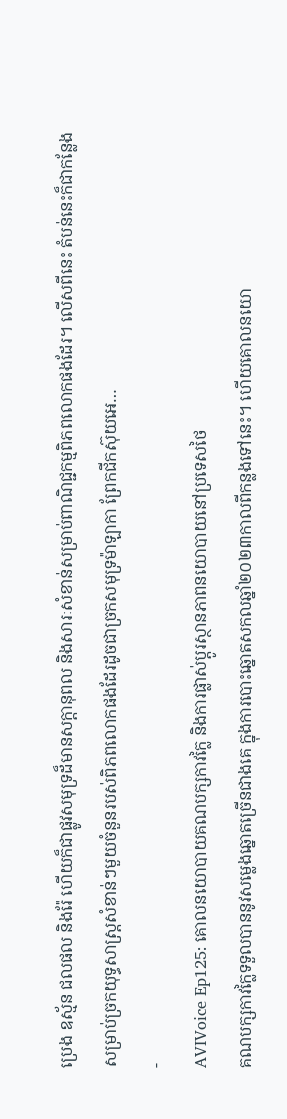ប្រេង ឧស្ម័ន ជលផល និងរ៉ែ ហើយក៏ជាផ្លូវសមុទ្រដ៏មានសក្ដានុពល និងសារៈសំខាន់សម្រាប់ពាណិជ្ជកម្មពិភពលោកផងដែរ។ លើសពីនេះ តំបន់នេះក៏ជាកន្លែងសម្រាប់ច្រកយុទ្ធសាស្ត្រសំខាន់ៗមួយចំនួនរបស់ពិភពលោកផងដែរដូចជាច្រកសមុទ្រម៉ាឡាកា ព្រែកជីកស៊ុយអេ…
-
AVIVoice Ep125: គោលនយោបាយគណបក្សកាវក្លៃ និងការផ្លាស់ប្ដូរស្ថានភាពនយោបាយនៅប្រទេសថៃ
គណបក្សកាវក្លៃទទួលបាននូវសម្លេងឆ្នោតច្រើនជាងគេ ក្នុងការបោះឆ្នោតសកលឆ្នាំ២០២៣កាលពីកន្លងទៅនេះ។ ហើយគោលនយោ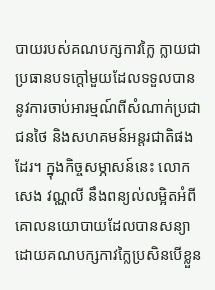បាយរបស់គណបក្សកាវក្លៃ ក្លាយជាប្រធានបទក្ដៅមួយដែលទទួលបាននូវការចាប់អារម្មណ៍ពីសំណាក់ប្រជាជនថៃ និងសហគមន៍អន្តរជាតិផងដែរ។ ក្នុងកិច្ចសម្ភាសន៍នេះ លោក សេង វណ្ណលី នឹងពន្យល់លម្អិតអំពីគោលនយោបាយដែលបានសន្យាដោយគណបក្សកាវក្លៃប្រសិនបើខ្លួន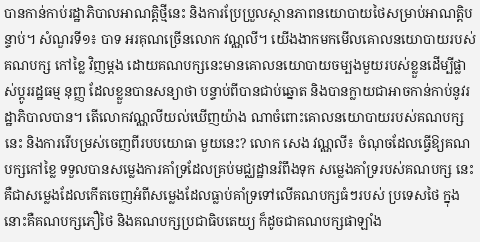បានកាន់កាប់រដ្ឋាភិបាលអាណត្តិថ្មីនេះ និងការប្រែប្រួលស្ថានភាពនយោបាយថៃសម្រាប់អាណត្តិបន្ទាប់។ សំណួរទី១៖ បាទ អរគុណច្រើនលោក វណ្ណលី។ យើងងាកមកមើលគោលនយោបាយរបស់គណបក្ស កៅខ្លៃ វិញម្តង ដោយគណបក្សនេះមានគោលនយោបាយចម្បងមួយរបស់ខ្លួនដើម្បីផ្លាស់ប្តូររដ្ឋធម្ម នុញ្ញ ដែលខ្លួនបានសន្យាថា បន្ទាប់ពីបានជាប់ឆ្នោត និងបានក្លាយជាអាចកាន់កាប់នូវរដ្ឋាភិបាលបាន។ តើលោកវណ្ណលីយល់ឃើញយ៉ាង ណាចំពោះគោលនយោបាយរបស់គណបក្សនេះ និងការរើបម្រស់ចេញពីរបបយោធា មួយនេះ? លោក សេង វណ្ណលី៖ ចំណុចដែលធ្វើឱ្យគណបក្សកៅខ្លៃ ទទួលបានសម្លេងការគាំទ្រដែលគ្រប់មជ្ឈដ្ឋានរំពឹងទុក សម្លេងគាំទ្ររបស់គណបក្ស នេះគឺជាសម្លេងដែលកើតចេញអំពីសម្លេងដែលធ្លាប់គាំទ្រទៅលើគណបក្សធំៗរបស់ ប្រទេសថៃ ក្នុងនោះគឺគណបក្សភឿថៃ និងគណបក្សប្រជាធិបតេយ្យ ក៏ដូចជាគណបក្សផាឡាំង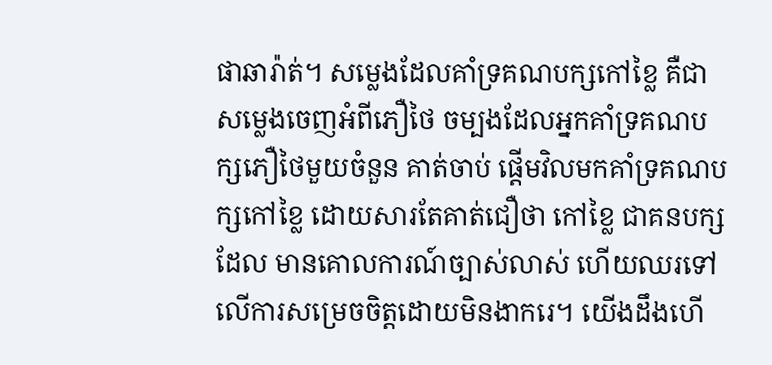ផាឆារ៉ាត់។ សម្លេងដែលគាំទ្រគណបក្សកៅខ្លៃ គឺជាសម្លេងចេញអំពីភឿថៃ ចម្បងដែលអ្នកគាំទ្រគណបក្សភឿថៃមួយចំនួន គាត់ចាប់ ផ្តើមវិលមកគាំទ្រគណបក្សកៅខ្លៃ ដោយសារតែគាត់ជឿថា កៅខ្លៃ ជាគនបក្សដែល មានគោលការណ៍ច្បាស់លាស់ ហើយឈរទៅលើការសម្រេចចិត្តដោយមិនងាករេ។ យើងដឹងហើ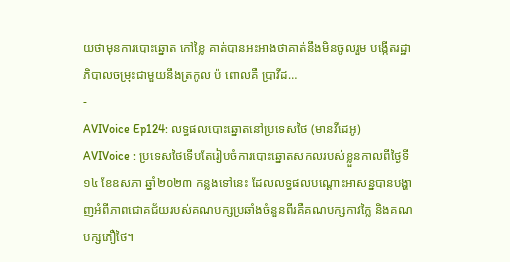យថាមុនការបោះឆ្នោត កៅខ្លៃ គាត់បានអះអាងថាគាត់នឹងមិនចូលរួម បង្កើតរដ្ឋាភិបាលចម្រុះជាមួយនឹងត្រកូល ប៉ ពោលគឺ ប្រាវីដ…
-
AVIVoice Ep124: លទ្ធផលបោះឆ្នោតនៅប្រទេសថៃ (មានវីដេអូ)
AVIVoice : ប្រទេសថៃទើបតែរៀបចំការបោះឆ្នោតសកលរបស់ខ្លួនកាលពីថ្ងៃទី១៤ ខែឧសភា ឆ្នាំ២០២៣ កន្លងទៅនេះ ដែលលទ្ធផលបណ្ដោះអាសន្នបានបង្ហាញអំពីភាពជោគជ័យរបស់គណបក្សប្រឆាំងចំនួនពីរគឺគណបក្សកាវក្លៃ និងគណបក្សភឿថៃ។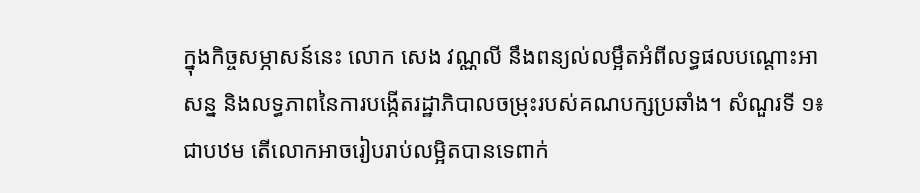ក្នុងកិច្ចសម្ភាសន៍នេះ លោក សេង វណ្ណលី នឹងពន្យល់លម្អឹតអំពីលទ្ធផលបណ្ដោះអាសន្ន និងលទ្ធភាពនៃការបង្កើតរដ្ឋាភិបាលចម្រុះរបស់គណបក្សប្រឆាំង។ សំណួរទី ១៖ ជាបឋម តើលោកអាចរៀបរាប់លម្អិតបានទេពាក់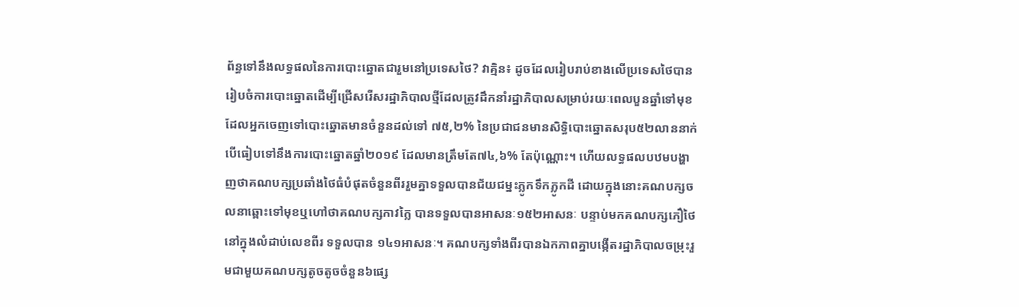ព័ន្ធទៅនឹងលទ្ធផលនៃការបោះឆ្នោតជារួមនៅប្រទេសថៃ? វាគ្មិន៖ ដូចដែលរៀបរាប់ខាងលើប្រទេសថៃបានរៀបចំការបោះឆ្នោតដើម្បីជ្រើសរើសរដ្ឋាភិបាលថ្មីដែលត្រូវដឹកនាំរដ្ឋាភិបាលសម្រាប់រយៈពេលបួនឆ្នាំទៅមុខ ដែលអ្នកចេញទៅបោះឆ្នោតមានចំនួនដល់ទៅ ៧៥,២% នៃប្រជាជនមានសិទ្ធិបោះឆ្នោតសរុប៥២លាននាក់ បើធៀបទៅនឹងការបោះឆ្នោតឆ្នាំ២០១៩ ដែលមានត្រឹមតែ៧៤,៦% តែប៉ុណ្ណោះ។ ហើយលទ្ធផលបឋមបង្ហាញថាគណបក្សប្រឆាំងថៃធំបំផុតចំនួនពីររួមគ្នាទទួលបានជ័យជម្នះភ្លូកទឹកភ្លូកដី ដោយក្នុងនោះគណបក្សចលនាឆ្ពោះទៅមុខឬហៅថាគណបក្សកាវក្លៃ បានទទួលបានអាសនៈ១៥២អាសនៈ បន្ទាប់មកគណបក្សភឿថៃនៅក្នុងលំដាប់លេខពីរ ទទួលបាន ១៤១អាសនៈ។ គណបក្សទាំងពីរបានឯកភាពគ្នាបង្កើតរដ្ឋាភិបាលចម្រុះរួមជាមួយគណបក្សតូចតូចចំនួន៦ផ្សេ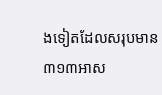ងទៀតដែលសរុបមាន ៣១៣អាស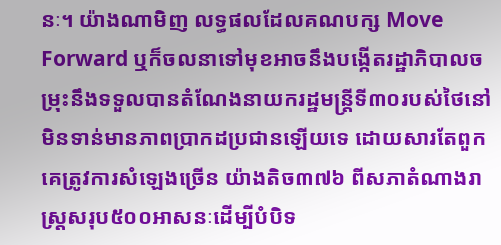នៈ។ យ៉ាងណាមិញ លទ្ធផលដែលគណបក្ស Move Forward ឬក៏ចលនាទៅមុខអាចនឹងបង្កើតរដ្ឋាភិបាលចម្រុះនឹងទទួលបានតំណែងនាយករដ្ឋមន្ត្រីទី៣០របស់ថៃនៅមិនទាន់មានភាពប្រាកដប្រជានឡើយទេ ដោយសារតែពួកគេត្រូវការសំឡេងច្រើន យ៉ាងតិច៣៧៦ ពីសភាតំណាងរាស្ត្រសរុប៥០០អាសនៈដើម្បីបំបិទ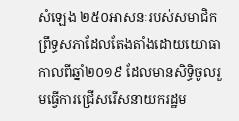សំឡេង ២៥០អាសនៈរបស់សមាជិកព្រឹទ្ធសភាដែលតែងតាំងដោយយោធាកាលពីឆ្នាំ២០១៩ ដែលមានសិទ្ធិចូលរួមធ្វើការជ្រើសរើសនាយករដ្ឋម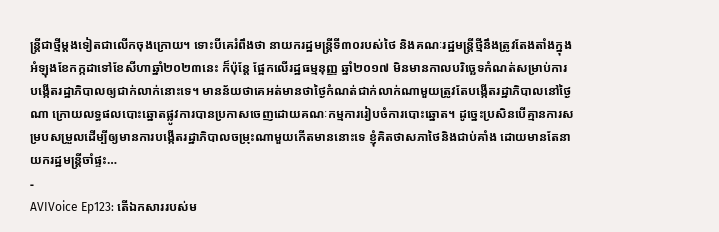ន្ត្រីជាថ្មីម្តងទៀតជាលើកចុងក្រោយ។ ទោះបីគេរំពឹងថា នាយករដ្ឋមន្ត្រីទី៣០របស់ថៃ និងគណៈរដ្ឋមន្ត្រីថ្មីនឹងត្រូវតែងតាំងក្នុងអំឡុងខែកក្កដាទៅខែសីហាឆ្នាំ២០២៣នេះ ក៏ប៉ុន្តែ ផ្អែកលើរដ្ឋធម្មនុញ្ញ ឆ្នាំ២០១៧ មិនមានកាលបរិច្ឆេទកំណត់សម្រាប់ការបង្កើតរដ្ឋាភិបាលឲ្យជាក់លាក់នោះទេ។ មានន័យថាគេអត់មានថាថ្ងៃកំណត់ជាក់លាក់ណាមួយត្រូវតែបង្កើតរដ្ឋាភិបាលនៅថ្ងៃណា ក្រោយលទ្ធផលបោះឆ្នោតផ្លូវការបានប្រកាសចេញដោយគណៈកម្មការរៀបចំការបោះឆ្នោត។ ដូច្នេះប្រសិនបើគ្មានការសម្របសម្រួលដើម្បីឲ្យមានការបង្កើតរដ្ឋាភិបាលចម្រុះណាមួយកើតមាននោះទេ ខ្ញុំគិតថាសភាថៃនិងជាប់គាំង ដោយមានតែនាយករដ្ឋមន្ត្រីចាំផ្ទះ…
-
AVIVoice Ep123: តើឯកសាររបស់ម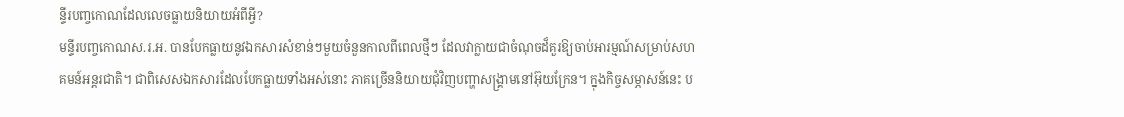ន្ទីរបញ្ចកោណដែលលេចធ្លាយនិយាយអំពីអ្វី?
មន្ទីរបញ្ចកោណស.រ.អ. បានបែកធ្លាយនូវឯកសារសំខាន់ៗមួយចំនួនកាលពីពេលថ្មីៗ ដែលវាក្លាយជាចំណុចដ៏គួរឱ្យចាប់អារម្មណ៍សម្រាប់សហគមន៍អន្តរជាតិ។ ជាពិសេសឯកសារដែលបែកធ្លាយទាំងអស់នោះ ភាគច្រើននិយាយជុំវិញបញ្ហាសង្រ្គាមនៅអ៊ុយក្រែន។ ក្នុងកិច្ចសម្ភាសន៍នេះ ប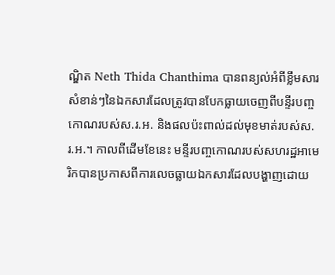ណ្ឌិត Neth Thida Chanthima បានពន្យល់អំពីខ្លឹមសារសំខាន់ៗនៃឯកសារដែលត្រូវបានបែកធ្លាយចេញពីបន្ទីរបញ្ចកោណរបស់ស.រ.អ. និងផលប៉ះពាល់ដល់មុខមាត់របស់ស.រ.អ.។ កាលពីដើមខែនេះ មន្ទីរបញ្ចកោណរបស់សហរដ្ឋអាមេរិកបានប្រកាសពីការលេចធ្លាយឯកសារដែលបង្ហាញដោយ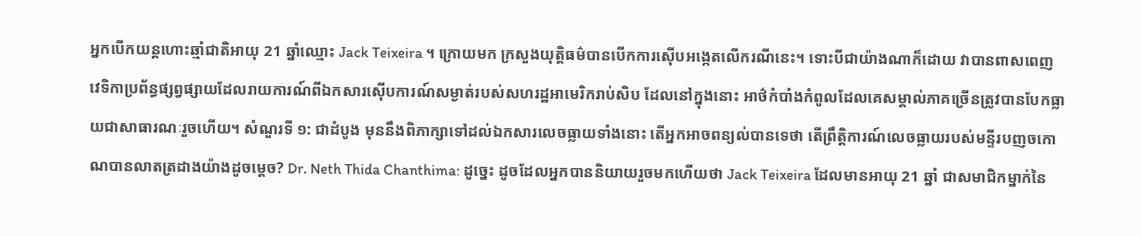អ្នកបើកយន្តហោះឆ្មាំជាតិអាយុ 21 ឆ្នាំឈ្មោះ Jack Teixeira ។ ក្រោយមក ក្រសួងយុត្តិធម៌បានបើកការស៊ើបអង្កេតលើករណីនេះ។ ទោះបីជាយ៉ាងណាក៏ដោយ វាបានពាសពេញវេទិកាប្រព័ន្ធផ្សព្វផ្សាយដែលរាយការណ៍ពីឯកសារស៊ើបការណ៍សម្ងាត់របស់សហរដ្ឋអាមេរិករាប់សិប ដែលនៅក្នុងនោះ អាថ៌កំបាំងកំពូលដែលគេសម្គាល់ភាគច្រើនត្រូវបានបែកធ្លាយជាសាធារណៈរួចហើយ។ សំណួរទី ១: ជាដំបូង មុននឹងពិភាក្សាទៅដល់ឯកសារលេចធ្លាយទាំងនោះ តើអ្នកអាចពន្យល់បានទេថា តើព្រឹត្តិការណ៍លេចធ្លាយរបស់មន្ទីរបញចកោណបានលាតត្រដាងយ៉ាងដូចម្តេច? Dr. Neth Thida Chanthima: ដូច្នេះ ដូចដែលអ្នកបាននិយាយរួចមកហើយថា Jack Teixeira ដែលមានអាយុ 21 ឆ្នាំ ជាសមាជិកម្នាក់នៃ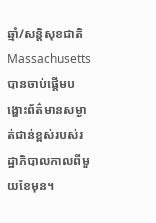ឆ្មាំ/សន្តិសុខជាតិ Massachusetts បានចាប់ផ្តើមបង្ហោះព័ត៌មានសម្ងាត់ជាន់ខ្ពស់របស់រដ្ឋាភិបាលកាលពីមួយខែមុន។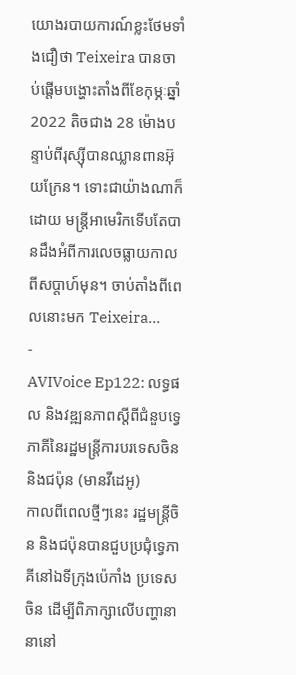យោងរបាយការណ៍ខ្លះថែមទាំងជឿថា Teixeira បានចាប់ផ្តើមបង្ហោះតាំងពីខែកុម្ភៈឆ្នាំ 2022 តិចជាង 28 ម៉ោងបន្ទាប់ពីរុស្ស៊ីបានឈ្លានពានអ៊ុយក្រែន។ ទោះជាយ៉ាងណាក៏ដោយ មន្ត្រីអាមេរិកទើបតែបានដឹងអំពីការលេចធ្លាយកាលពីសប្តាហ៍មុន។ ចាប់តាំងពីពេលនោះមក Teixeira…
-
AVIVoice Ep122: លទ្ធផល និងវឌ្ឍនភាពស្តីពីជំនួបទ្វេភាគីនៃរដ្ឋមន្ត្រីការបរទេសចិន និងជប៉ុន (មានវីដេអូ)
កាលពីពេលថ្មីៗនេះ រដ្ឋមន្ត្រីចិន និងជប៉ុនបានជួបប្រជុំទ្វេភាគីនៅឯទីក្រុងប៉េកាំង ប្រទេសចិន ដើម្បីពិភាក្សាលើបញ្ហានានានៅ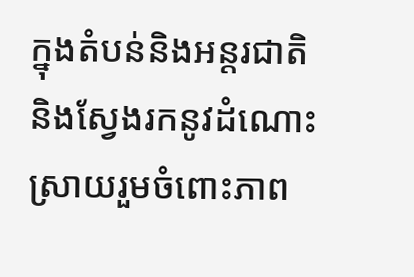ក្នុងតំបន់និងអន្តរជាតិ និងស្វែងរកនូវដំណោះស្រាយរួមចំពោះភាព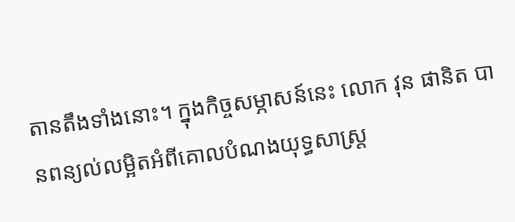តានតឹងទាំងនោះ។ ក្នុងកិច្ចសម្ភាសន៍នេះ លោក វុន ផានិត បានពន្យល់លម្អិតអំពីគោលបំណងយុទ្ធសាស្រ្ត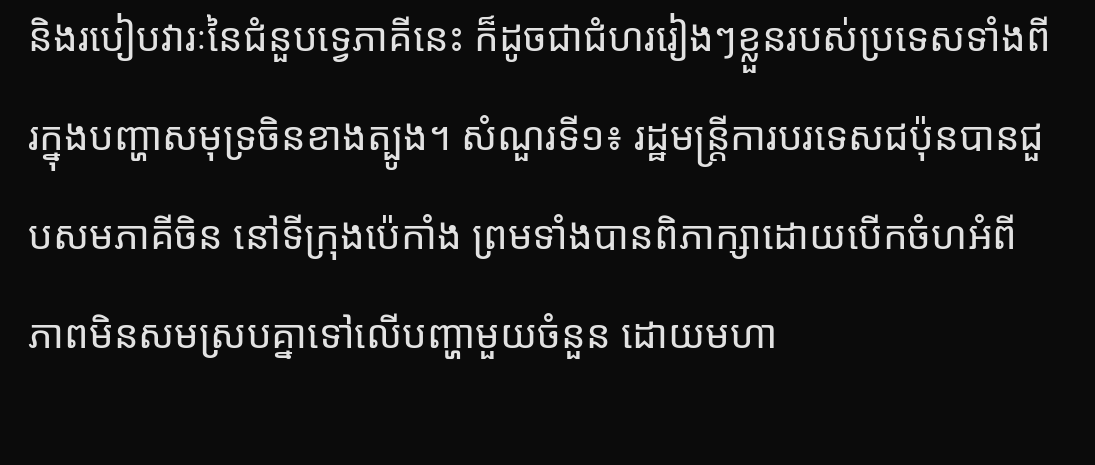និងរបៀបវារៈនៃជំនួបទ្វេភាគីនេះ ក៏ដូចជាជំហររៀងៗខ្លួនរបស់ប្រទេសទាំងពីរក្នុងបញ្ហាសមុទ្រចិនខាងត្បូង។ សំណួរទី១៖ រដ្ឋមន្ត្រីការបរទេសជប៉ុនបានជួបសមភាគីចិន នៅទីក្រុងប៉េកាំង ព្រមទាំងបានពិភាក្សាដោយបើកចំហអំពីភាពមិនសមស្របគ្នាទៅលើបញ្ហាមួយចំនួន ដោយមហា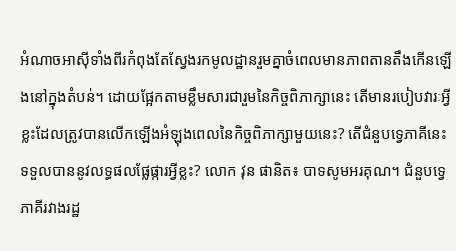អំណាចអាស៊ីទាំងពីរកំពុងតែស្វែងរកមូលដ្ឋានរួមគ្នាចំពេលមានភាពតានតឹងកើនឡើងនៅក្នុងតំបន់។ ដោយផ្អែកតាមខ្លឹមសារជារួមនៃកិច្ចពិភាក្សានេះ តើមានរបៀបវារៈអ្វីខ្លះដែលត្រូវបានលើកឡើងអំឡុងពេលនៃកិច្ចពិភាក្សាមួយនេះ? តើជំនួបទ្វេភាគីនេះទទួលបាននូវលទ្ធផលផ្លែផ្ការអ្វីខ្លះ? លោក វុន ផានិត៖ បាទសូមអរគុណ។ ជំនួបទ្វេភាគីរវាងរដ្ឋ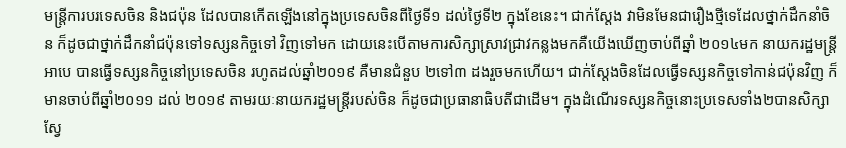មន្ត្រីការបរទេសចិន និងជប៉ុន ដែលបានកើតឡើងនៅក្នុងប្រទេសចិនពីថ្ងៃទី១ ដល់ថ្ងៃទី២ ក្នុងខែនេះ។ ជាក់ស្តែង វាមិនមែនជារឿងថ្មីទេដែលថ្នាក់ដឹកនាំចិន ក៏ដូចជាថ្នាក់ដឹកនាំជប៉ុនទៅទស្សនកិច្ចទៅ វិញទៅមក ដោយនេះបើតាមការសិក្សាស្រាវជ្រាវកន្លងមកគឺយើងឃើញចាប់ពីឆ្នាំ ២០១៤មក នាយករដ្ឋមន្ត្រី អាបេ បានធ្វើទស្សនកិច្ចនៅប្រទេសចិន រហូតដល់ឆ្នាំ២០១៩ គឺមានជំនួប ២ទៅ៣ ដងរួចមកហើយ។ ជាក់ស្តែងចិនដែលធ្វើទស្សនកិច្ចទៅកាន់ជប៉ុនវិញ ក៏មានចាប់ពីឆ្នាំ២០១១ ដល់ ២០១៩ តាមរយៈនាយករដ្ឋមន្ត្រីរបស់ចិន ក៏ដូចជាប្រធានាធិបតីជាដើម។ ក្នុងដំណើរទស្សនកិច្ចនោះប្រទេសទាំង២បានសិក្សាស្វែ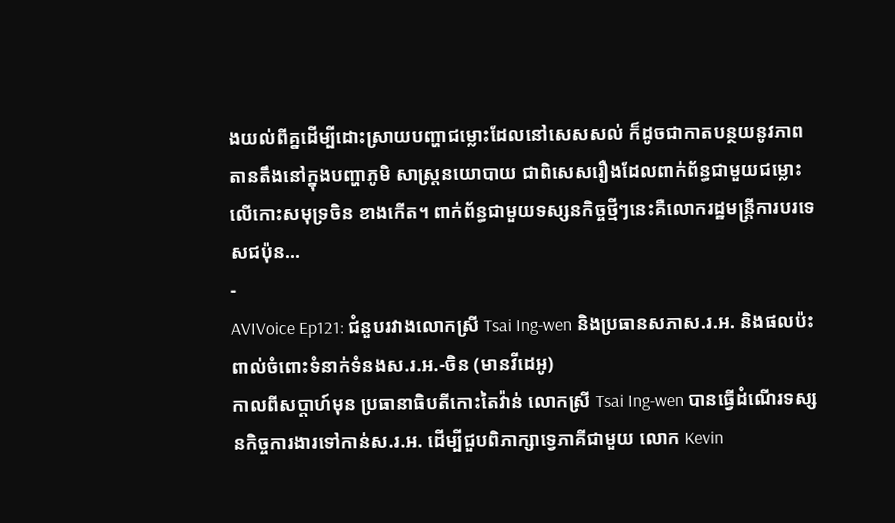ងយល់ពីគ្នដើម្បីដោះស្រាយបញ្ហាជម្លោះដែលនៅសេសសល់ ក៏ដូចជាកាតបន្ថយនូវភាពតានតឹងនៅក្នុងបញ្ហាភូមិ សាស្រ្តនយោបាយ ជាពិសេសរឿងដែលពាក់ព័ន្ធជាមួយជម្លោះលើកោះសមុទ្រចិន ខាងកើត។ ពាក់ព័ន្ធជាមួយទស្សនកិច្ចថ្មីៗនេះគឺលោករដ្ឋមន្ត្រីការបរទេសជប៉ុន…
-
AVIVoice Ep121: ជំនួបរវាងលោកស្រី Tsai Ing-wen និងប្រធានសភាស.រ.អ. និងផលប៉ះពាល់ចំពោះទំនាក់ទំនងស.រ.អ.-ចិន (មានវីដេអូ)
កាលពីសប្ដាហ៍មុន ប្រធានាធិបតីកោះតៃវ៉ាន់ លោកស្រី Tsai Ing-wen បានធ្វើដំណើរទស្សនកិច្ចការងារទៅកាន់ស.រ.អ. ដើម្បីជួបពិភាក្សាទ្វេភាគីជាមួយ លោក Kevin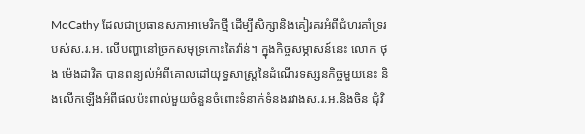McCathy ដែលជាប្រធានសភាអាមេរិកថ្មី ដើម្បីសិក្សានិងគៀរគរអំពីជំហរគាំទ្ររបស់ស.រ.អ. លើបញ្ហានៅច្រកសមុទ្រកោះតៃវ៉ាន់។ ក្នុងកិច្ចសម្ភាសន៍នេះ លោក ថុង ម៉េងដាវិត បានពន្យល់អំពីគោលដៅយុទ្ធសាស្រ្តនៃដំណើរទស្សនកិច្ចមួយនេះ និងលើកឡើងអំពីផលប៉ះពាល់មួយចំនួនចំពោះទំនាក់ទំនងរវាងស.រ.អ.និងចិន ជុំវិ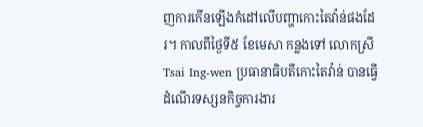ញការកើនឡើងកំដៅលើបញ្ហាកោះតៃវ៉ាន់ផងដែរ។ កាលពីថ្ងៃទី៥ ខែមេសា កន្លងទៅ លោកស្រី Tsai Ing-wen ប្រធានាធិបតីកោះតៃវ៉ាន់ បានធ្វើដំណើរទស្សនកិច្ចការងារ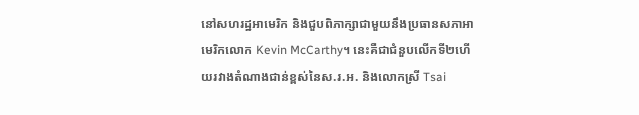នៅសហរដ្ឋអាមេរិក និងជួបពិភាក្សាជាមួយនឹងប្រធានសភាអាមេរិកលោក Kevin McCarthy។ នេះគឺជាជំនួបលើកទី២ហើយរវាងតំណាងជាន់ខ្ពស់នៃស.រ.អ. និងលោកស្រី Tsai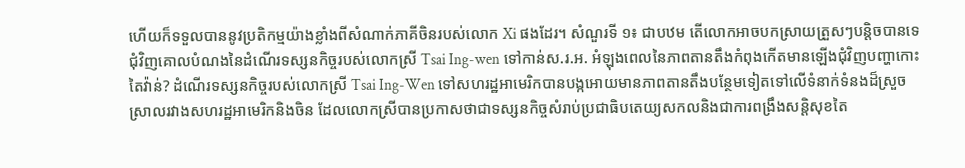ហើយក៏ទទួលបាននូវប្រតិកម្មយ៉ាងខ្លាំងពីសំណាក់ភាគីចិនរបស់លោក Xi ផងដែរ។ សំណួរទី ១៖ ជាបឋម តើលោកអាចបកស្រាយត្រួសៗបន្តិចបានទេជុំវិញគោលបំណងនៃដំណើរទស្សនកិច្ចរបស់លោកស្រី Tsai Ing-wen ទៅកាន់ស.រ.អ. អំឡុងពេលនៃភាពតានតឹងកំពុងកើតមានឡើងជុំវិញបញ្ហាកោះតៃវ៉ាន់? ដំណើរទស្សនកិច្ចរបស់លោកស្រី Tsai Ing-Wen ទៅសហរដ្ឋអាមេរិកបានបង្កអោយមានភាពតានតឹងបន្ថែមទៀតទៅលើទំនាក់ទំនងដ៏ស្រួចស្រាលរវាងសហរដ្ឋអាមេរិកនិងចិន ដែលលោកស្រីបានប្រកាសថាជាទស្សនកិច្ចសំរាប់ប្រជាធិបតេយ្យសកលនិងជាការពង្រឹងសន្តិសុខតៃ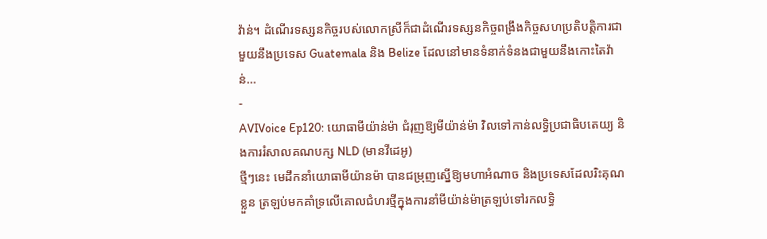វ៉ាន់។ ដំណើរទស្សនកិច្ចរបស់លោកស្រីក៏ជាដំណើរទស្សនកិច្ចពង្រឹងកិច្ចសហប្រតិបត្តិការជាមួយនឹងប្រទេស Guatemala និង Belize ដែលនៅមានទំនាក់ទំនងជាមួយនឹងកោះតៃវ៉ាន់…
-
AVIVoice Ep120: យោធាមីយ៉ាន់ម៉ា ជំរុញឱ្យមីយ៉ាន់ម៉ា វិលទៅកាន់លទ្ធិប្រជាធិបតេយ្យ និងការរំសាលគណបក្ស NLD (មានវីដេអូ)
ថ្មីៗនេះ មេដឹកនាំយោធាមីយ៉ានម៉ា បានជម្រុញស្នើឱ្យមហាអំណាច និងប្រទេសដែលរិះគុណខ្លួន ត្រឡប់មកគាំទ្រលើគោលជំហរថ្មីក្នុងការនាំមីយ៉ាន់ម៉ាត្រឡប់ទៅរកលទ្ធិ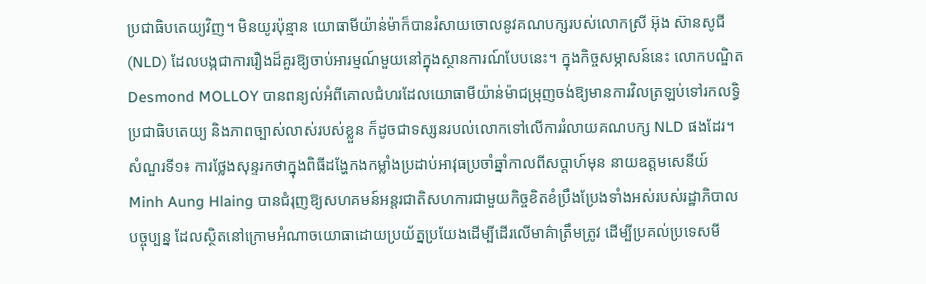ប្រជាធិបតេយ្យវិញ។ មិនយូរប៉ុន្មាន យោធាមីយ៉ាន់ម៉ាក៏បានរំសាយចោលនូវគណបក្សរបស់លោកស្រី អ៊ុង ស៊ានសូជី (NLD) ដែលបង្កជាការរឿងដ៏គួរឱ្យចាប់អារម្មណ៍មួយនៅក្នុងស្ថានការណ៍បែបនេះ។ ក្នុងកិច្ចសម្ភាសន៍នេះ លោកបណ្ឌិត Desmond MOLLOY បានពន្យល់អំពីគោលជំហរដែលយោធាមីយ៉ាន់ម៉ាជម្រុញចង់ឱ្យមានការវិលត្រឡប់ទៅរកលទ្ធិប្រជាធិបតេយ្យ និងភាពច្បាស់លាស់របស់ខ្លួន ក៏ដូចជាទស្សនរបល់លោកទៅលើការរំលាយគណបក្ស NLD ផងដែរ។ សំណួរទី១៖ ការថ្លែងសុន្ទរកថាក្នុងពិធីដង្ហែកងកម្លាំងប្រដាប់អាវុធប្រចាំឆ្នាំកាលពីសប្តាហ៍មុន នាយឧត្តមសេនីយ៍ Minh Aung Hlaing បានជំរុញឱ្យសហគមន៍អន្តរជាតិសហការជាមួយកិច្ចខិតខំប្រឹងប្រែងទាំងអស់របស់រដ្ឋាភិបាលបច្ចុប្បន្ន ដែលស្ថិតនៅក្រោមអំណាចយោធាដោយប្រយ័ត្នប្រយែងដើម្បីដើរលើមាគ៌ាត្រឹមត្រូវ ដើម្បីប្រគល់ប្រទេសមី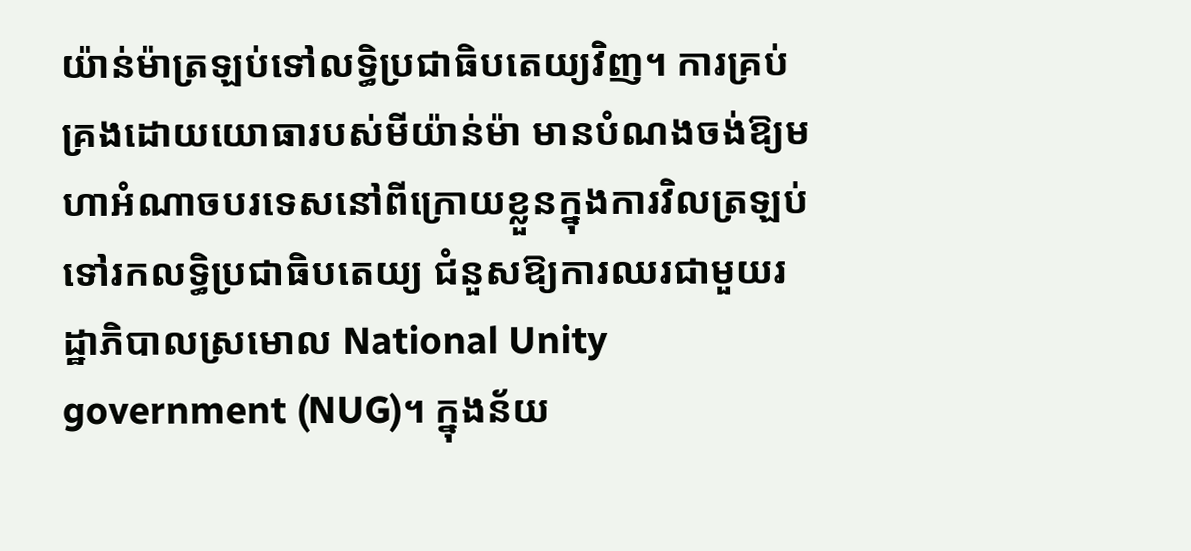យ៉ាន់ម៉ាត្រឡប់ទៅលទ្ធិប្រជាធិបតេយ្យវិញ។ ការគ្រប់គ្រងដោយយោធារបស់មីយ៉ាន់ម៉ា មានបំណងចង់ឱ្យមហាអំណាចបរទេសនៅពីក្រោយខ្លួនក្នុងការវិលត្រឡប់ទៅរកលទ្ធិប្រជាធិបតេយ្យ ជំនួសឱ្យការឈរជាមួយរដ្ឋាភិបាលស្រមោល National Unity government (NUG)។ ក្នុងន័យ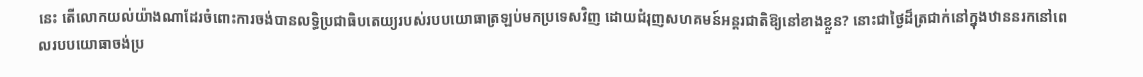នេះ តើលោកយល់យ៉ាងណាដែរចំពោះការចង់បានលទ្ធិប្រជាធិបតេយ្យរបស់របបយោធាត្រឡប់មកប្រទេសវិញ ដោយជំរុញសហគមន៍អន្តរជាតិឱ្យនៅខាងខ្លួន? នោះជាថ្ងៃដ៏ត្រជាក់នៅក្នុងឋាននរកនៅពេលរបបយោធាចង់ប្រ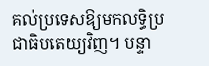គល់ប្រទេសឱ្យមកលទ្ធិប្រជាធិបតេយ្យវិញ។ បន្ទា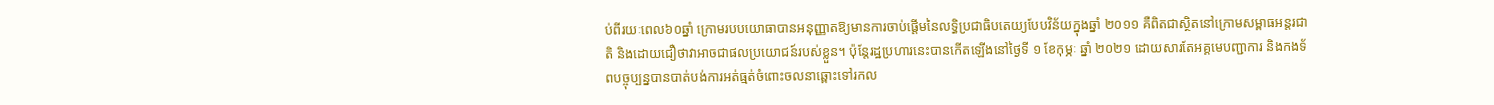ប់ពីរយៈពេល៦០ឆ្នាំ ក្រោមរបបយោធាបានអនុញ្ញាតឱ្យមានការចាប់ផ្តើមនៃលទ្ធិប្រជាធិបតេយ្យបែបវិន័យក្នុងឆ្នាំ ២០១១ គឺពិតជាស្ថិតនៅក្រោមសម្ពាធអន្តរជាតិ និងដោយជឿថាវាអាចជាផលប្រយោជន៍របស់ខ្លួន។ ប៉ុន្តែរដ្ឋប្រហារនេះបានកើតឡើងនៅថ្ងៃទី ១ ខែកុម្ភៈ ឆ្នាំ ២០២១ ដោយសារតែអគ្គមេបញ្ជាការ និងកងទ័ពបច្ចុប្បន្នបានបាត់បង់ការអត់ធ្មត់ចំពោះចលនាឆ្ពោះទៅរកល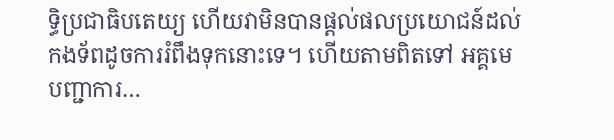ទ្ធិប្រជាធិបតេយ្យ ហើយវាមិនបានផ្តល់ផលប្រយោជន៍ដល់កងទ័ពដូចការរំពឹងទុកនោះទេ។ ហើយតាមពិតទៅ អគ្គមេបញ្ជាការ…